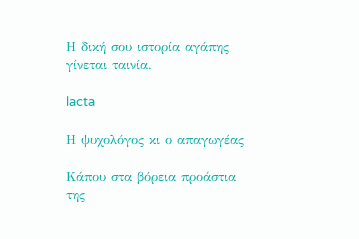Η δική σου ιστορία αγάπης γίνεται ταινία.

lacta

Η ψυχολόγος κι ο απαγωγέας

Κάπου στα βόρεια προάστια της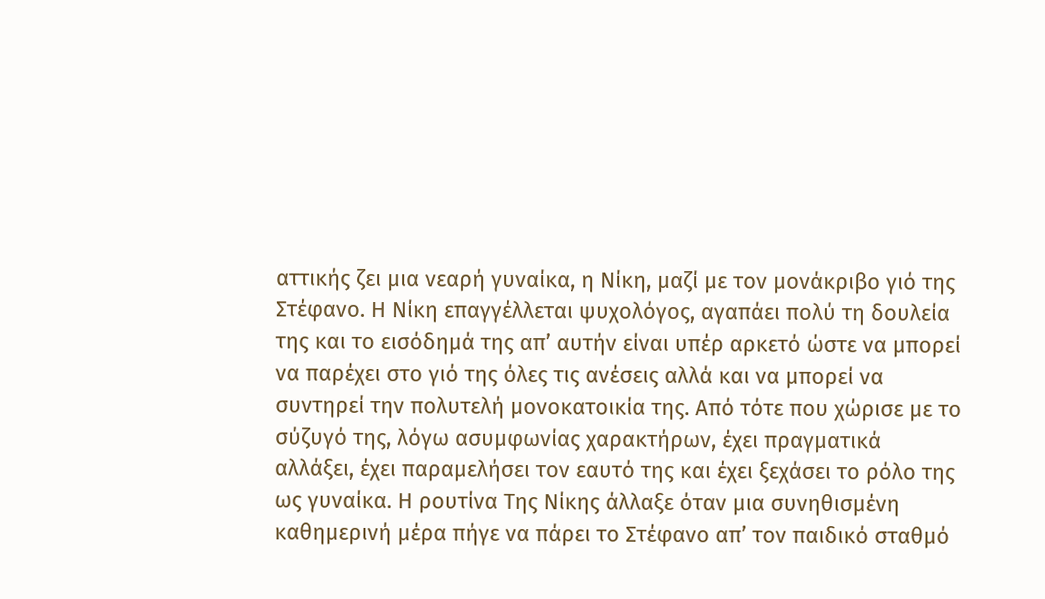αττικής ζει μια νεαρή γυναίκα, η Νίκη, μαζί με τον μονάκριβο γιό της Στέφανο. Η Νίκη επαγγέλλεται ψυχολόγος, αγαπάει πολύ τη δουλεία της και το εισόδημά της απ’ αυτήν είναι υπέρ αρκετό ώστε να μπορεί να παρέχει στο γιό της όλες τις ανέσεις αλλά και να μπορεί να  συντηρεί την πολυτελή μονοκατοικία της. Από τότε που χώρισε με το σύζυγό της, λόγω ασυμφωνίας χαρακτήρων, έχει πραγματικά αλλάξει, έχει παραμελήσει τον εαυτό της και έχει ξεχάσει το ρόλο της ως γυναίκα. Η ρουτίνα Της Νίκης άλλαξε όταν μια συνηθισμένη καθημερινή μέρα πήγε να πάρει το Στέφανο απ’ τον παιδικό σταθμό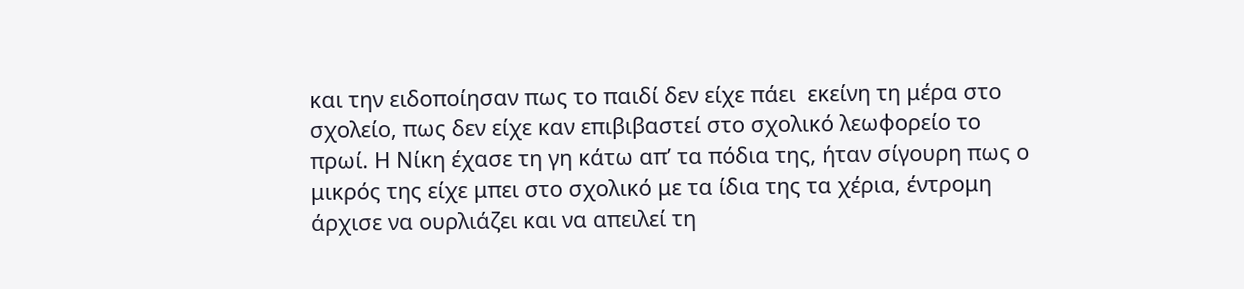και την ειδοποίησαν πως το παιδί δεν είχε πάει  εκείνη τη μέρα στο σχολείο, πως δεν είχε καν επιβιβαστεί στο σχολικό λεωφορείο το πρωί. Η Νίκη έχασε τη γη κάτω απ’ τα πόδια της, ήταν σίγουρη πως ο μικρός της είχε μπει στο σχολικό με τα ίδια της τα χέρια, έντρομη άρχισε να ουρλιάζει και να απειλεί τη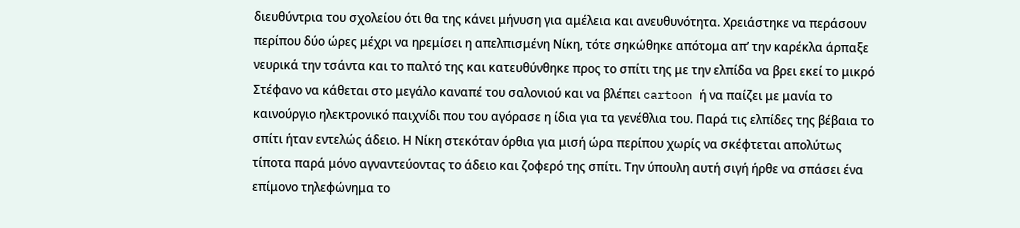διευθύντρια του σχολείου ότι θα της κάνει μήνυση για αμέλεια και ανευθυνότητα. Χρειάστηκε να περάσουν περίπου δύο ώρες μέχρι να ηρεμίσει η απελπισμένη Νίκη, τότε σηκώθηκε απότομα απ’ την καρέκλα άρπαξε νευρικά την τσάντα και το παλτό της και κατευθύνθηκε προς το σπίτι της με την ελπίδα να βρει εκεί το μικρό Στέφανο να κάθεται στο μεγάλο καναπέ του σαλονιού και να βλέπει cartoon ή να παίζει με μανία το καινούργιο ηλεκτρονικό παιχνίδι που του αγόρασε η ίδια για τα γενέθλια του. Παρά τις ελπίδες της βέβαια το σπίτι ήταν εντελώς άδειο. Η Νίκη στεκόταν όρθια για μισή ώρα περίπου χωρίς να σκέφτεται απολύτως τίποτα παρά μόνο αγναντεύοντας το άδειο και ζοφερό της σπίτι. Την ύπουλη αυτή σιγή ήρθε να σπάσει ένα επίμονο τηλεφώνημα το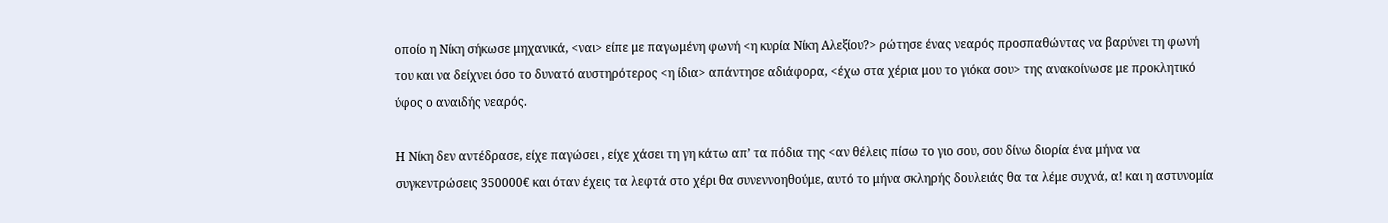οποίο η Νίκη σήκωσε μηχανικά, <ναι> είπε με παγωμένη φωνή <η κυρία Νίκη Αλεξίου?> ρώτησε ένας νεαρός προσπαθώντας να βαρύνει τη φωνή του και να δείχνει όσο το δυνατό αυστηρότερος <η ίδια> απάντησε αδιάφορα, <έχω στα χέρια μου το γιόκα σου> της ανακοίνωσε με προκλητικό ύφος ο αναιδής νεαρός.

Η Νίκη δεν αντέδρασε, είχε παγώσει , είχε χάσει τη γη κάτω απ’ τα πόδια της <αν θέλεις πίσω το γιο σου, σου δίνω διορία ένα μήνα να συγκεντρώσεις 350000€ και όταν έχεις τα λεφτά στο χέρι θα συνεννοηθούμε, αυτό το μήνα σκληρής δουλειάς θα τα λέμε συχνά, α! και η αστυνομία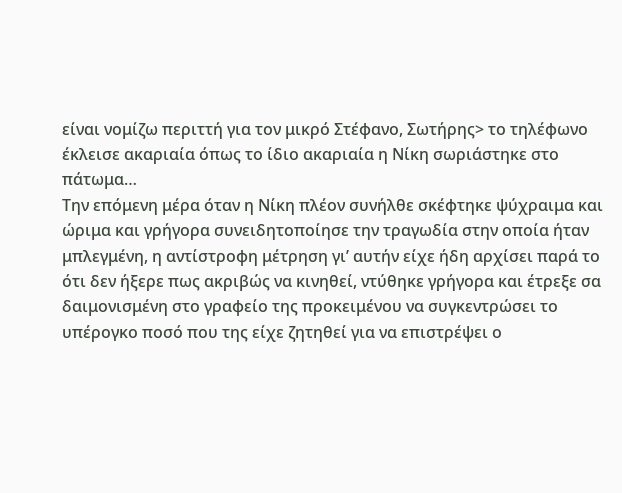είναι νομίζω περιττή για τον μικρό Στέφανο, Σωτήρης> το τηλέφωνο έκλεισε ακαριαία όπως το ίδιο ακαριαία η Νίκη σωριάστηκε στο πάτωμα…
Την επόμενη μέρα όταν η Νίκη πλέον συνήλθε σκέφτηκε ψύχραιμα και ώριμα και γρήγορα συνειδητοποίησε την τραγωδία στην οποία ήταν μπλεγμένη, η αντίστροφη μέτρηση γι’ αυτήν είχε ήδη αρχίσει παρά το ότι δεν ήξερε πως ακριβώς να κινηθεί, ντύθηκε γρήγορα και έτρεξε σα δαιμονισμένη στο γραφείο της προκειμένου να συγκεντρώσει το υπέρογκο ποσό που της είχε ζητηθεί για να επιστρέψει ο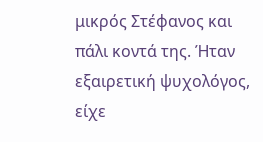μικρός Στέφανος και πάλι κοντά της. Ήταν εξαιρετική ψυχολόγος, είχε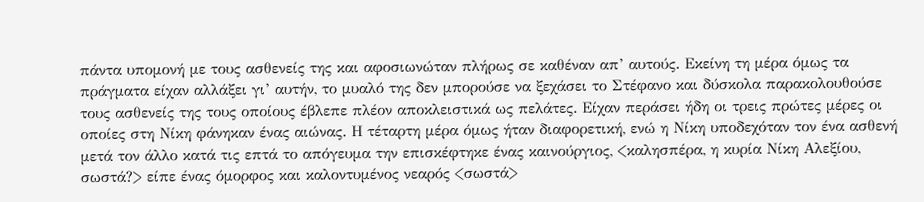πάντα υπομονή με τους ασθενείς της και αφοσιωνώταν πλήρως σε καθέναν απ’ αυτούς. Εκείνη τη μέρα όμως τα πράγματα είχαν αλλάξει γι’ αυτήν, το μυαλό της δεν μπορούσε να ξεχάσει το Στέφανο και δύσκολα παρακολουθούσε τους ασθενείς της τους οποίους έβλεπε πλέον αποκλειστικά ως πελάτες. Είχαν περάσει ήδη οι τρεις πρώτες μέρες οι οποίες στη Νίκη φάνηκαν ένας αιώνας. Η τέταρτη μέρα όμως ήταν διαφορετική, ενώ η Νίκη υποδεχόταν τον ένα ασθενή μετά τον άλλο κατά τις επτά το απόγευμα την επισκέφτηκε ένας καινούργιος, <καλησπέρα, η κυρία Νίκη Αλεξίου, σωστά?> είπε ένας όμορφος και καλοντυμένος νεαρός <σωστά>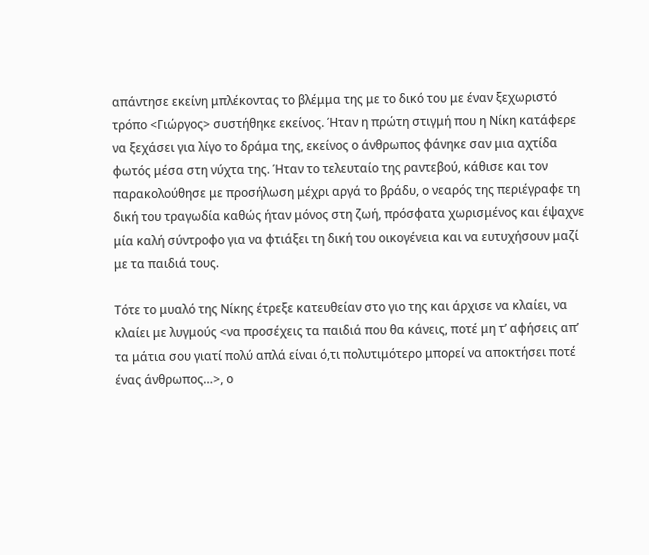απάντησε εκείνη μπλέκοντας το βλέμμα της με το δικό του με έναν ξεχωριστό τρόπο <Γιώργος> συστήθηκε εκείνος. Ήταν η πρώτη στιγμή που η Νίκη κατάφερε να ξεχάσει για λίγο το δράμα της, εκείνος ο άνθρωπος φάνηκε σαν μια αχτίδα φωτός μέσα στη νύχτα της. Ήταν το τελευταίο της ραντεβού, κάθισε και τον παρακολούθησε με προσήλωση μέχρι αργά το βράδυ, ο νεαρός της περιέγραφε τη δική του τραγωδία καθώς ήταν μόνος στη ζωή, πρόσφατα χωρισμένος και έψαχνε μία καλή σύντροφο για να φτιάξει τη δική του οικογένεια και να ευτυχήσουν μαζί με τα παιδιά τους.

Τότε το μυαλό της Νίκης έτρεξε κατευθείαν στο γιο της και άρχισε να κλαίει, να κλαίει με λυγμούς <να προσέχεις τα παιδιά που θα κάνεις, ποτέ μη τ’ αφήσεις απ’ τα μάτια σου γιατί πολύ απλά είναι ό,τι πολυτιμότερο μπορεί να αποκτήσει ποτέ ένας άνθρωπος…>, ο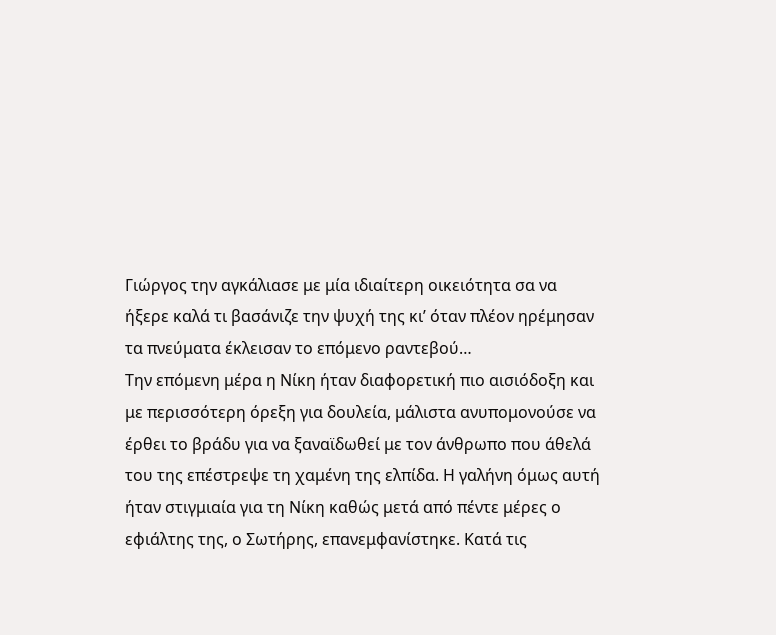Γιώργος την αγκάλιασε με μία ιδιαίτερη οικειότητα σα να ήξερε καλά τι βασάνιζε την ψυχή της κι’ όταν πλέον ηρέμησαν τα πνεύματα έκλεισαν το επόμενο ραντεβού…
Την επόμενη μέρα η Νίκη ήταν διαφορετική πιο αισιόδοξη και με περισσότερη όρεξη για δουλεία, μάλιστα ανυπομονούσε να έρθει το βράδυ για να ξαναϊδωθεί με τον άνθρωπο που άθελά του της επέστρεψε τη χαμένη της ελπίδα. Η γαλήνη όμως αυτή ήταν στιγμιαία για τη Νίκη καθώς μετά από πέντε μέρες ο εφιάλτης της, ο Σωτήρης, επανεμφανίστηκε. Κατά τις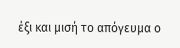έξι και μισή το απόγευμα ο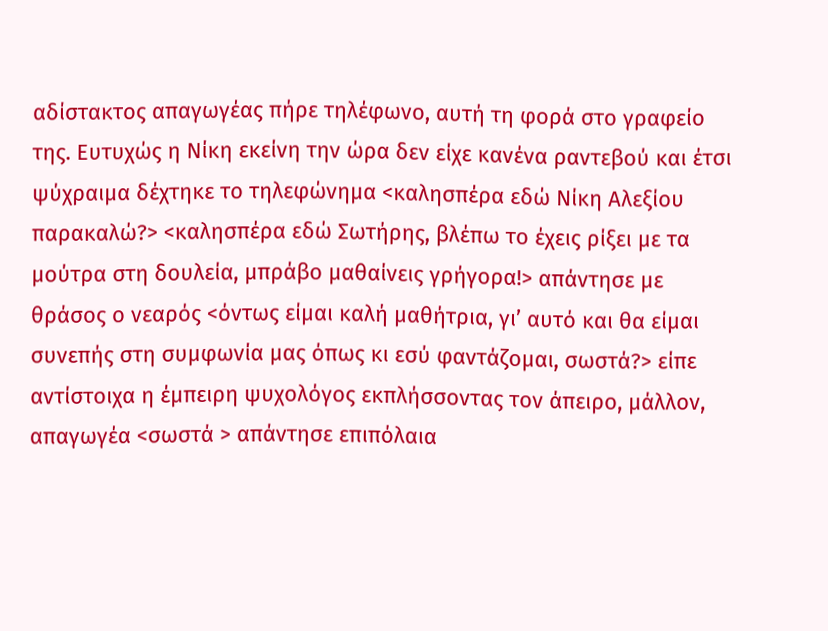αδίστακτος απαγωγέας πήρε τηλέφωνο, αυτή τη φορά στο γραφείο της. Ευτυχώς η Νίκη εκείνη την ώρα δεν είχε κανένα ραντεβού και έτσι ψύχραιμα δέχτηκε το τηλεφώνημα <καλησπέρα εδώ Νίκη Αλεξίου παρακαλώ?> <καλησπέρα εδώ Σωτήρης, βλέπω το έχεις ρίξει με τα μούτρα στη δουλεία, μπράβο μαθαίνεις γρήγορα!> απάντησε με θράσος ο νεαρός <όντως είμαι καλή μαθήτρια, γι’ αυτό και θα είμαι συνεπής στη συμφωνία μας όπως κι εσύ φαντάζομαι, σωστά?> είπε αντίστοιχα η έμπειρη ψυχολόγος εκπλήσσοντας τον άπειρο, μάλλον, απαγωγέα <σωστά > απάντησε επιπόλαια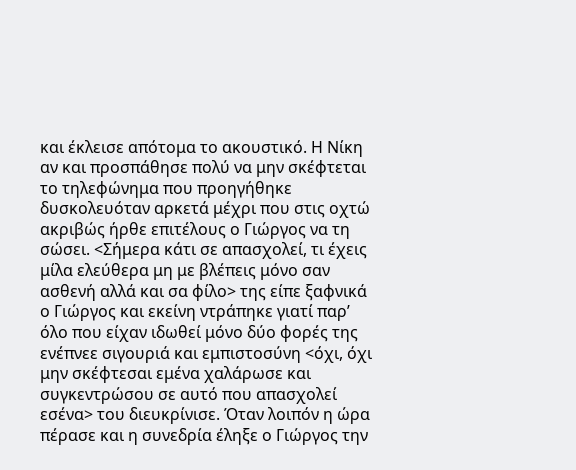και έκλεισε απότομα το ακουστικό. Η Νίκη αν και προσπάθησε πολύ να μην σκέφτεται το τηλεφώνημα που προηγήθηκε δυσκολευόταν αρκετά μέχρι που στις οχτώ ακριβώς ήρθε επιτέλους ο Γιώργος να τη σώσει. <Σήμερα κάτι σε απασχολεί, τι έχεις μίλα ελεύθερα μη με βλέπεις μόνο σαν ασθενή αλλά και σα φίλο> της είπε ξαφνικά ο Γιώργος και εκείνη ντράπηκε γιατί παρ’ όλο που είχαν ιδωθεί μόνο δύο φορές της ενέπνεε σιγουριά και εμπιστοσύνη <όχι, όχι μην σκέφτεσαι εμένα χαλάρωσε και συγκεντρώσου σε αυτό που απασχολεί εσένα> του διευκρίνισε. Όταν λοιπόν η ώρα πέρασε και η συνεδρία έληξε ο Γιώργος την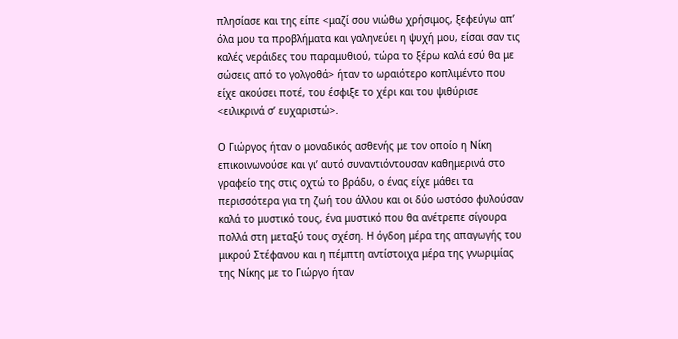πλησίασε και της είπε <μαζί σου νιώθω χρήσιμος, ξεφεύγω απ’ όλα μου τα προβλήματα και γαληνεύει η ψυχή μου, είσαι σαν τις καλές νεράιδες του παραμυθιού, τώρα το ξέρω καλά εσύ θα με σώσεις από το γολγοθά> ήταν το ωραιότερο κοπλιμέντο που είχε ακούσει ποτέ, του έσφιξε το χέρι και του ψιθύρισε <ειλικρινά σ’ ευχαριστώ>.

Ο Γιώργος ήταν ο μοναδικός ασθενής με τον οποίο η Νίκη επικοινωνούσε και γι’ αυτό συναντιόντουσαν καθημερινά στο γραφείο της στις οχτώ το βράδυ, ο ένας είχε μάθει τα περισσότερα για τη ζωή του άλλου και οι δύο ωστόσο φυλούσαν καλά το μυστικό τους, ένα μυστικό που θα ανέτρεπε σίγουρα πολλά στη μεταξύ τους σχέση. Η όγδοη μέρα της απαγωγής του μικρού Στέφανου και η πέμπτη αντίστοιχα μέρα της γνωριμίας της Νίκης με το Γιώργο ήταν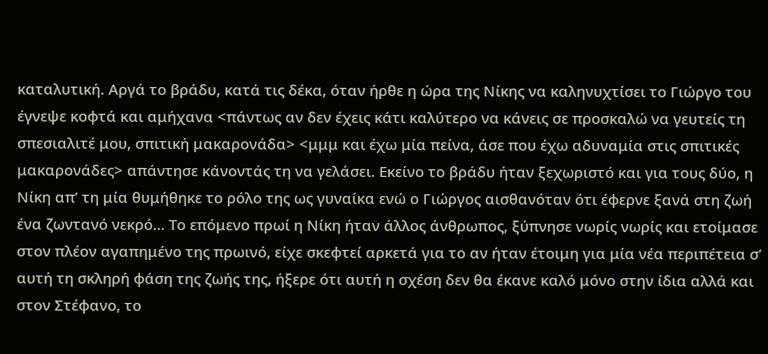καταλυτική. Αργά το βράδυ, κατά τις δέκα, όταν ήρθε η ώρα της Νίκης να καληνυχτίσει το Γιώργο του έγνεψε κοφτά και αμήχανα <πάντως αν δεν έχεις κάτι καλύτερο να κάνεις σε προσκαλώ να γευτείς τη σπεσιαλιτέ μου, σπιτική μακαρονάδα> <μμμ και έχω μία πείνα, άσε που έχω αδυναμία στις σπιτικές μακαρονάδες> απάντησε κάνοντάς τη να γελάσει. Εκείνο το βράδυ ήταν ξεχωριστό και για τους δύο, η Νίκη απ’ τη μία θυμήθηκε το ρόλο της ως γυναίκα ενώ ο Γιώργος αισθανόταν ότι έφερνε ξανά στη ζωή ένα ζωντανό νεκρό… Το επόμενο πρωί η Νίκη ήταν άλλος άνθρωπος, ξύπνησε νωρίς νωρίς και ετοίμασε στον πλέον αγαπημένο της πρωινό, είχε σκεφτεί αρκετά για το αν ήταν έτοιμη για μία νέα περιπέτεια σ’ αυτή τη σκληρή φάση της ζωής της, ήξερε ότι αυτή η σχέση δεν θα έκανε καλό μόνο στην ίδια αλλά και στον Στέφανο, το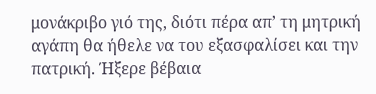μονάκριβο γιό της, διότι πέρα απ’ τη μητρική αγάπη θα ήθελε να του εξασφαλίσει και την πατρική. Ήξερε βέβαια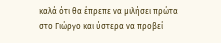καλά ότι θα έπρεπε να μιλήσει πρώτα στο Γιώργο και ύστερα να προβεί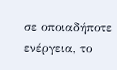σε οποιαδήποτε ενέργεια, το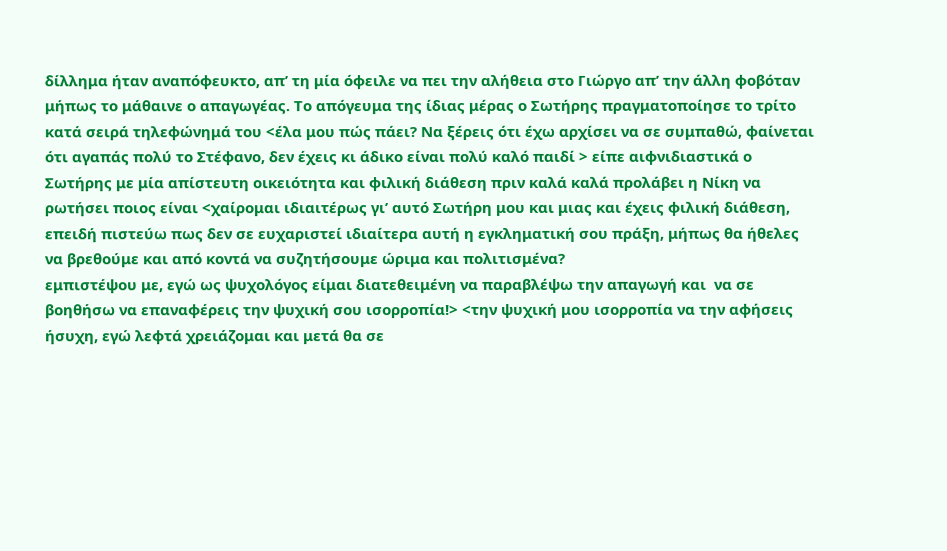δίλλημα ήταν αναπόφευκτο, απ’ τη μία όφειλε να πει την αλήθεια στο Γιώργο απ’ την άλλη φοβόταν μήπως το μάθαινε ο απαγωγέας. Το απόγευμα της ίδιας μέρας ο Σωτήρης πραγματοποίησε το τρίτο κατά σειρά τηλεφώνημά του <έλα μου πώς πάει? Να ξέρεις ότι έχω αρχίσει να σε συμπαθώ, φαίνεται ότι αγαπάς πολύ το Στέφανο, δεν έχεις κι άδικο είναι πολύ καλό παιδί > είπε αιφνιδιαστικά ο Σωτήρης με μία απίστευτη οικειότητα και φιλική διάθεση πριν καλά καλά προλάβει η Νίκη να ρωτήσει ποιος είναι <χαίρομαι ιδιαιτέρως γι’ αυτό Σωτήρη μου και μιας και έχεις φιλική διάθεση, επειδή πιστεύω πως δεν σε ευχαριστεί ιδιαίτερα αυτή η εγκληματική σου πράξη, μήπως θα ήθελες να βρεθούμε και από κοντά να συζητήσουμε ώριμα και πολιτισμένα?
εμπιστέψου με, εγώ ως ψυχολόγος είμαι διατεθειμένη να παραβλέψω την απαγωγή και  να σε βοηθήσω να επαναφέρεις την ψυχική σου ισορροπία!> <την ψυχική μου ισορροπία να την αφήσεις ήσυχη, εγώ λεφτά χρειάζομαι και μετά θα σε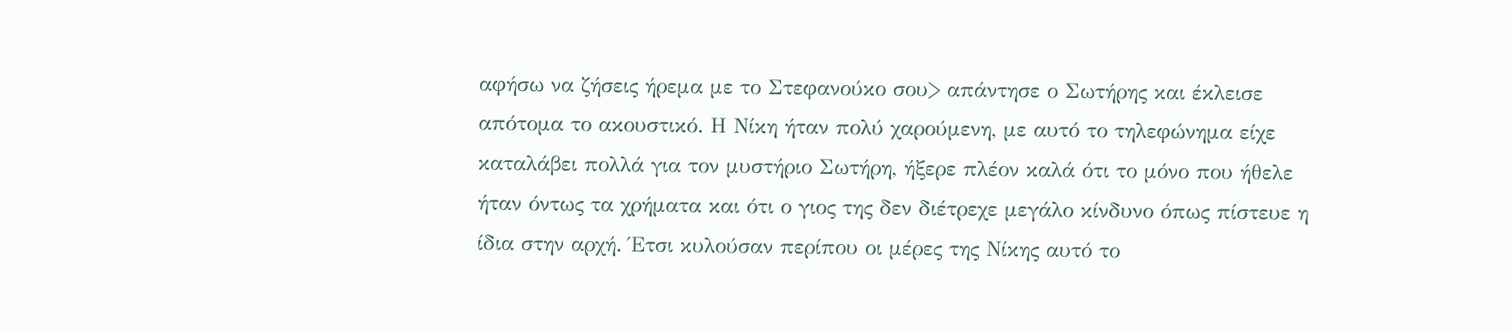αφήσω να ζήσεις ήρεμα με το Στεφανούκο σου> απάντησε ο Σωτήρης και έκλεισε απότομα το ακουστικό. Η Νίκη ήταν πολύ χαρούμενη, με αυτό το τηλεφώνημα είχε καταλάβει πολλά για τον μυστήριο Σωτήρη, ήξερε πλέον καλά ότι το μόνο που ήθελε ήταν όντως τα χρήματα και ότι ο γιος της δεν διέτρεχε μεγάλο κίνδυνο όπως πίστευε η ίδια στην αρχή. Έτσι κυλούσαν περίπου οι μέρες της Νίκης αυτό το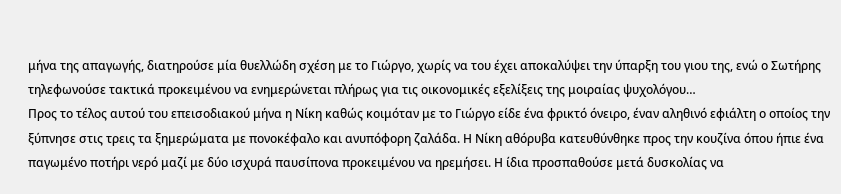μήνα της απαγωγής, διατηρούσε μία θυελλώδη σχέση με το Γιώργο, χωρίς να του έχει αποκαλύψει την ύπαρξη του γιου της, ενώ ο Σωτήρης τηλεφωνούσε τακτικά προκειμένου να ενημερώνεται πλήρως για τις οικονομικές εξελίξεις της μοιραίας ψυχολόγου…
Προς το τέλος αυτού του επεισοδιακού μήνα η Νίκη καθώς κοιμόταν με το Γιώργο είδε ένα φρικτό όνειρο, έναν αληθινό εφιάλτη ο οποίος την ξύπνησε στις τρεις τα ξημερώματα με πονοκέφαλο και ανυπόφορη ζαλάδα. Η Νίκη αθόρυβα κατευθύνθηκε προς την κουζίνα όπου ήπιε ένα παγωμένο ποτήρι νερό μαζί με δύο ισχυρά παυσίπονα προκειμένου να ηρεμήσει. Η ίδια προσπαθούσε μετά δυσκολίας να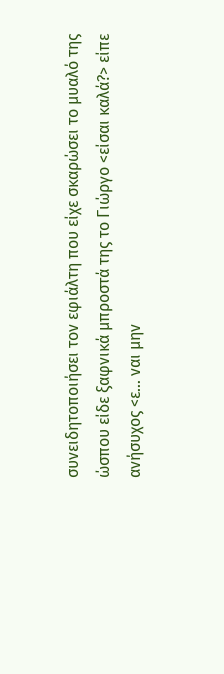συνειδητοποιήσει τον εφιάλτη που είχε σκαρώσει το μυαλό της ώσπου είδε ξαφνικά μπροστά της το Γιώργο <είσαι καλά?> είπε ανήσυχος <ε… ναι μην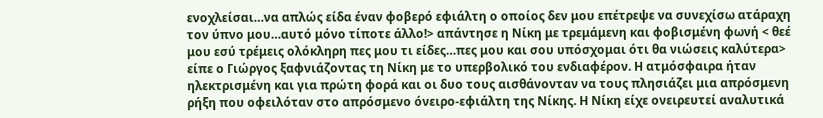ενοχλείσαι…να απλώς είδα έναν φοβερό εφιάλτη ο οποίος δεν μου επέτρεψε να συνεχίσω ατάραχη τον ύπνο μου…αυτό μόνο τίποτε άλλο!> απάντησε η Νίκη με τρεμάμενη και φοβισμένη φωνή < θεέ μου εσύ τρέμεις ολόκληρη πες μου τι είδες…πες μου και σου υπόσχομαι ότι θα νιώσεις καλύτερα>  είπε ο Γιώργος ξαφνιάζοντας τη Νίκη με το υπερβολικό του ενδιαφέρον. Η ατμόσφαιρα ήταν ηλεκτρισμένη και για πρώτη φορά και οι δυο τους αισθάνονταν να τους πλησιάζει μια απρόσμενη ρήξη που οφειλόταν στο απρόσμενο όνειρο-εφιάλτη της Νίκης. Η Νίκη είχε ονειρευτεί αναλυτικά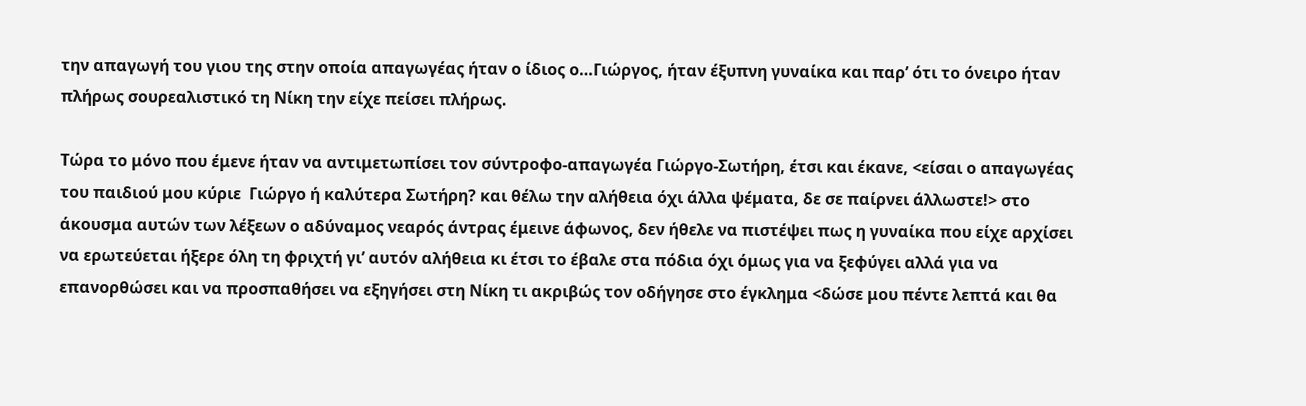την απαγωγή του γιου της στην οποία απαγωγέας ήταν ο ίδιος ο…Γιώργος, ήταν έξυπνη γυναίκα και παρ’ ότι το όνειρο ήταν πλήρως σουρεαλιστικό τη Νίκη την είχε πείσει πλήρως.

Τώρα το μόνο που έμενε ήταν να αντιμετωπίσει τον σύντροφο-απαγωγέα Γιώργο-Σωτήρη, έτσι και έκανε, <είσαι ο απαγωγέας του παιδιού μου κύριε  Γιώργο ή καλύτερα Σωτήρη? και θέλω την αλήθεια όχι άλλα ψέματα, δε σε παίρνει άλλωστε!> στο άκουσμα αυτών των λέξεων ο αδύναμος νεαρός άντρας έμεινε άφωνος, δεν ήθελε να πιστέψει πως η γυναίκα που είχε αρχίσει να ερωτεύεται ήξερε όλη τη φριχτή γι’ αυτόν αλήθεια κι έτσι το έβαλε στα πόδια όχι όμως για να ξεφύγει αλλά για να επανορθώσει και να προσπαθήσει να εξηγήσει στη Νίκη τι ακριβώς τον οδήγησε στο έγκλημα <δώσε μου πέντε λεπτά και θα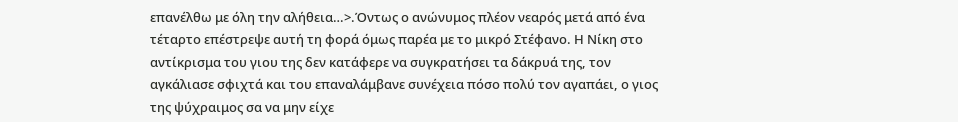επανέλθω με όλη την αλήθεια…>.Όντως ο ανώνυμος πλέον νεαρός μετά από ένα τέταρτο επέστρεψε αυτή τη φορά όμως παρέα με το μικρό Στέφανο. Η Νίκη στο αντίκρισμα του γιου της δεν κατάφερε να συγκρατήσει τα δάκρυά της, τον αγκάλιασε σφιχτά και του επαναλάμβανε συνέχεια πόσο πολύ τον αγαπάει, ο γιος της ψύχραιμος σα να μην είχε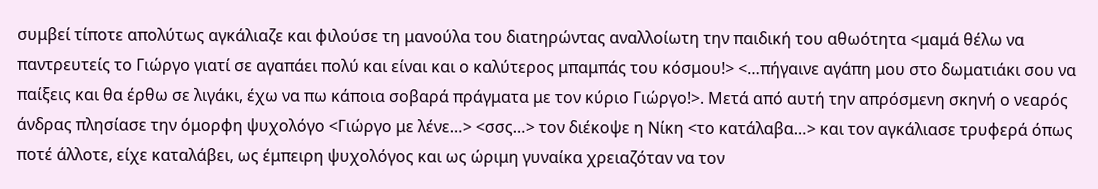συμβεί τίποτε απολύτως αγκάλιαζε και φιλούσε τη μανούλα του διατηρώντας αναλλοίωτη την παιδική του αθωότητα <μαμά θέλω να παντρευτείς το Γιώργο γιατί σε αγαπάει πολύ και είναι και ο καλύτερος μπαμπάς του κόσμου!> <…πήγαινε αγάπη μου στο δωματιάκι σου να παίξεις και θα έρθω σε λιγάκι, έχω να πω κάποια σοβαρά πράγματα με τον κύριο Γιώργο!>. Μετά από αυτή την απρόσμενη σκηνή ο νεαρός άνδρας πλησίασε την όμορφη ψυχολόγο <Γιώργο με λένε…> <σσς…> τον διέκοψε η Νίκη <το κατάλαβα…> και τον αγκάλιασε τρυφερά όπως ποτέ άλλοτε, είχε καταλάβει, ως έμπειρη ψυχολόγος και ως ώριμη γυναίκα χρειαζόταν να τον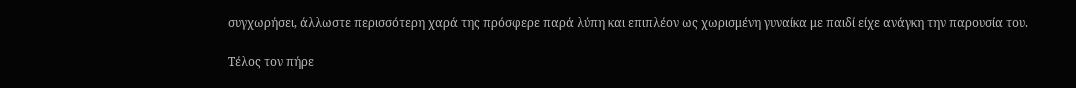συγχωρήσει, άλλωστε περισσότερη χαρά της πρόσφερε παρά λύπη και επιπλέον ως χωρισμένη γυναίκα με παιδί είχε ανάγκη την παρουσία του.

Τέλος τον πήρε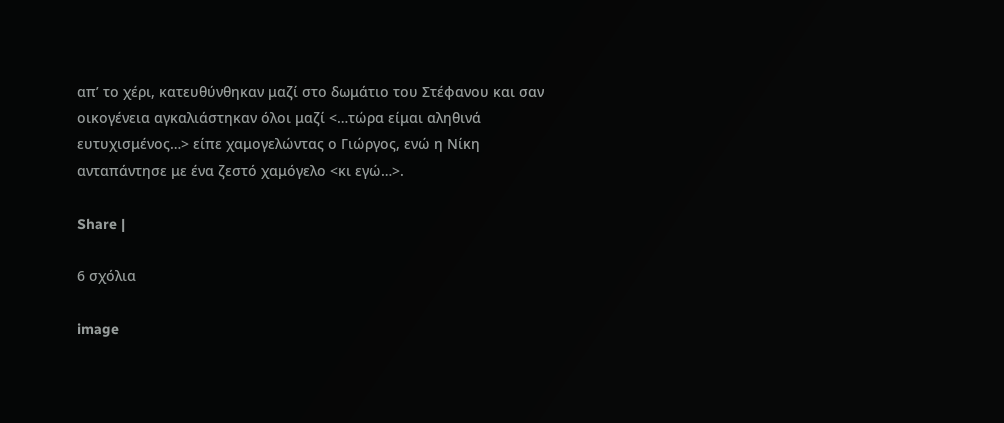απ’ το χέρι, κατευθύνθηκαν μαζί στο δωμάτιο του Στέφανου και σαν οικογένεια αγκαλιάστηκαν όλοι μαζί <…τώρα είμαι αληθινά ευτυχισμένος…> είπε χαμογελώντας ο Γιώργος, ενώ η Νίκη ανταπάντησε με ένα ζεστό χαμόγελο <κι εγώ…>.

Share |

6 σχόλια

image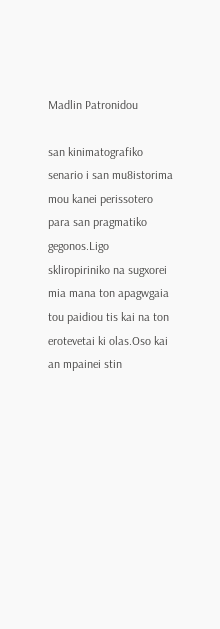Madlin Patronidou

san kinimatografiko senario i san mu8istorima mou kanei perissotero para san pragmatiko gegonos.Ligo skliropiriniko na sugxorei mia mana ton apagwgaia tou paidiou tis kai na ton erotevetai ki olas.Oso kai an mpainei stin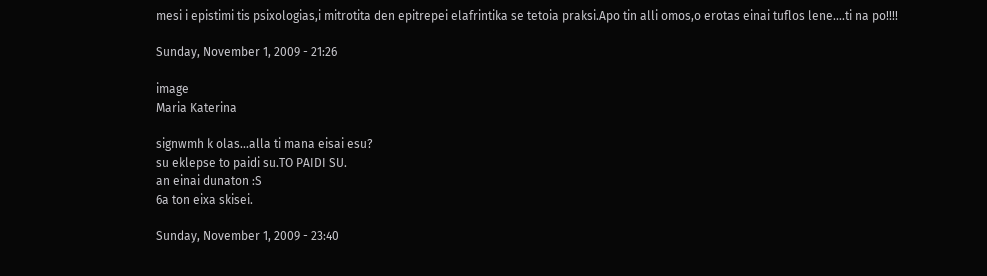mesi i epistimi tis psixologias,i mitrotita den epitrepei elafrintika se tetoia praksi.Apo tin alli omos,o erotas einai tuflos lene....ti na po!!!!

Sunday, November 1, 2009 - 21:26

image
Maria Katerina

signwmh k olas...alla ti mana eisai esu?
su eklepse to paidi su.TO PAIDI SU.
an einai dunaton :S
6a ton eixa skisei.

Sunday, November 1, 2009 - 23:40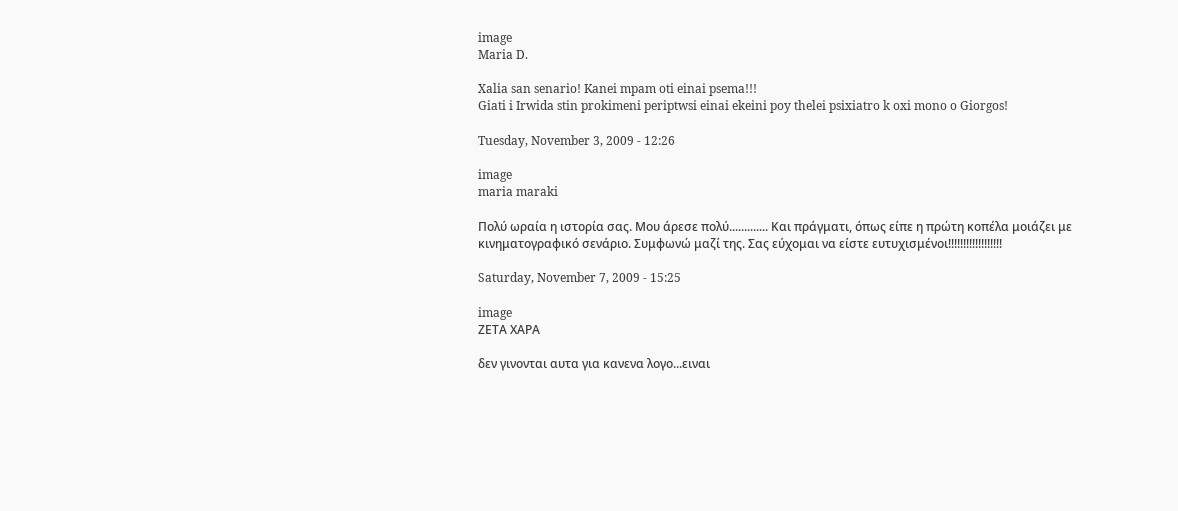image
Maria D.

Xalia san senario! Kanei mpam oti einai psema!!!
Giati i Irwida stin prokimeni periptwsi einai ekeini poy thelei psixiatro k oxi mono o Giorgos!

Tuesday, November 3, 2009 - 12:26

image
maria maraki

Πολύ ωραία η ιστορία σας. Μου άρεσε πολύ............. Και πράγματι, όπως είπε η πρώτη κοπέλα μοιάζει με κινηματογραφικό σενάριο. Συμφωνώ μαζί της. Σας εύχομαι να είστε ευτυχισμένοι!!!!!!!!!!!!!!!!!!

Saturday, November 7, 2009 - 15:25

image
ΖΕΤΑ ΧΑΡΑ

δεν γινονται αυτα για κανενα λογο...ειναι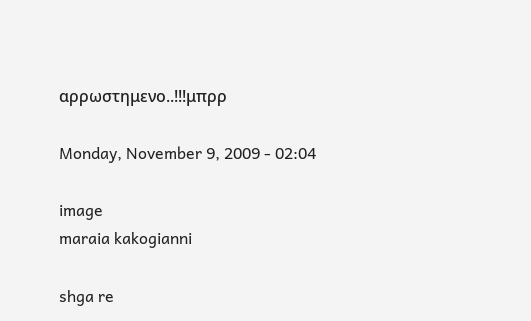αρρωστημενο..!!!μπρρ

Monday, November 9, 2009 - 02:04

image
maraia kakogianni

shga re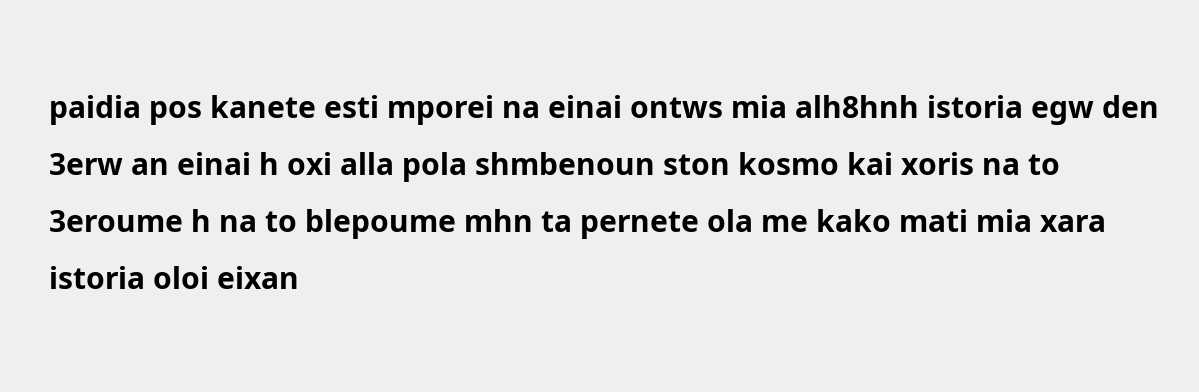paidia pos kanete esti mporei na einai ontws mia alh8hnh istoria egw den 3erw an einai h oxi alla pola shmbenoun ston kosmo kai xoris na to 3eroume h na to blepoume mhn ta pernete ola me kako mati mia xara istoria oloi eixan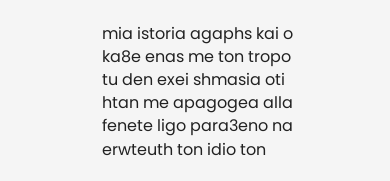mia istoria agaphs kai o ka8e enas me ton tropo tu den exei shmasia oti htan me apagogea alla fenete ligo para3eno na erwteuth ton idio ton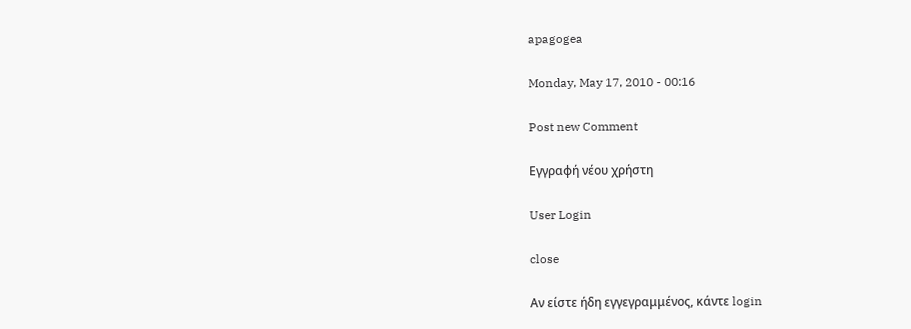apagogea

Monday, May 17, 2010 - 00:16

Post new Comment

Εγγραφή νέου χρήστη

User Login

close

Αν είστε ήδη εγγεγραμμένος, κάντε login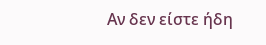Αν δεν είστε ήδη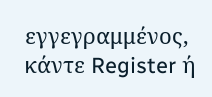εγγεγραμμένος, κάντε Register ή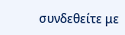συνδεθείτε με